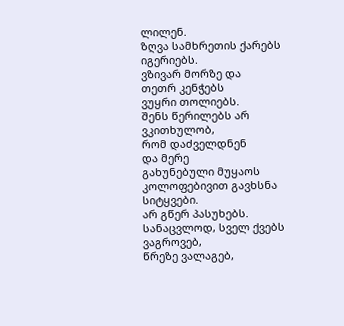ლილენ.
ზღვა სამხრეთის ქარებს იგერიებს.
ვზივარ მორზე და
თეთრ კენჭებს
ვუყრი თოლიებს.
შენს წერილებს არ ვკითხულობ,
რომ დაძველდნენ
და მერე
გახუნებული მუყაოს კოლოფებივით გავხსნა სიტყვები.
არ გწერ პასუხებს.
სანაცვლოდ, სველ ქვებს ვაგროვებ,
წრეზე ვალაგებ,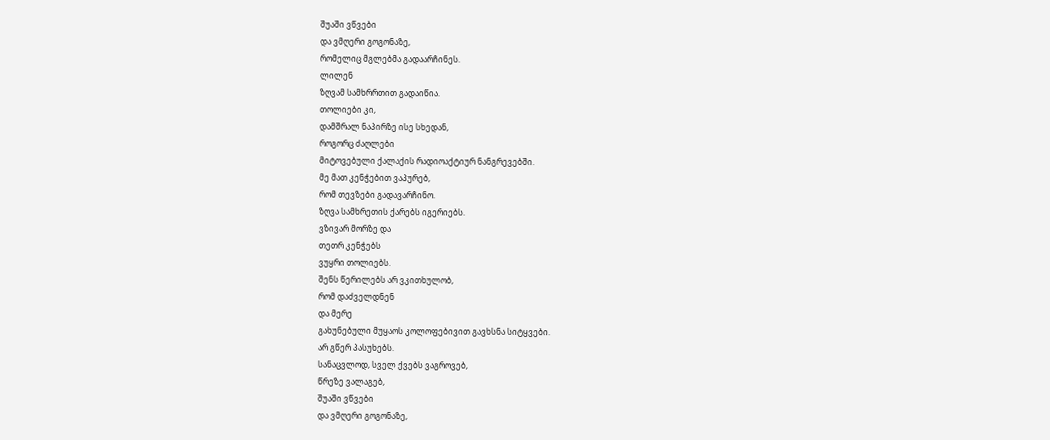შუაში ვწვები
და ვმღერი გოგონაზე,
რომელიც მგლებმა გადაარჩინეს.
ლილენ
ზღვამ სამხრრთით გადაიწია.
თოლიები კი,
დამშრალ ნაპირზე ისე სხედან,
როგორც ძაღლები
მიტოვებული ქალაქის რადიოაქტიურ ნანგრევებში.
მე მათ კენჭებით ვაპურებ,
რომ თევზები გადავარჩინო.
ზღვა სამხრეთის ქარებს იგერიებს.
ვზივარ მორზე და
თეთრ კენჭებს
ვუყრი თოლიებს.
შენს წერილებს არ ვკითხულობ,
რომ დაძველდნენ
და მერე
გახუნებული მუყაოს კოლოფებივით გავხსნა სიტყვები.
არ გწერ პასუხებს.
სანაცვლოდ, სველ ქვებს ვაგროვებ,
წრეზე ვალაგებ,
შუაში ვწვები
და ვმღერი გოგონაზე,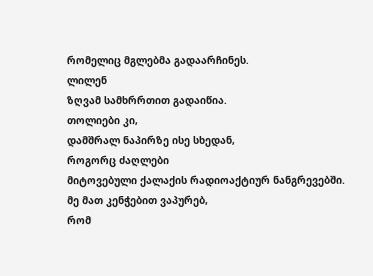რომელიც მგლებმა გადაარჩინეს.
ლილენ
ზღვამ სამხრრთით გადაიწია.
თოლიები კი,
დამშრალ ნაპირზე ისე სხედან,
როგორც ძაღლები
მიტოვებული ქალაქის რადიოაქტიურ ნანგრევებში.
მე მათ კენჭებით ვაპურებ,
რომ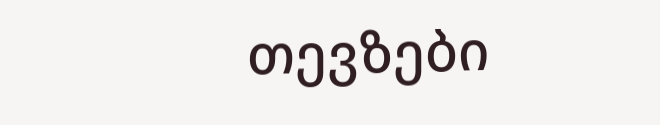თევზები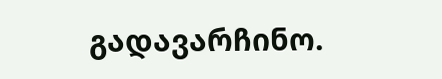გადავარჩინო.